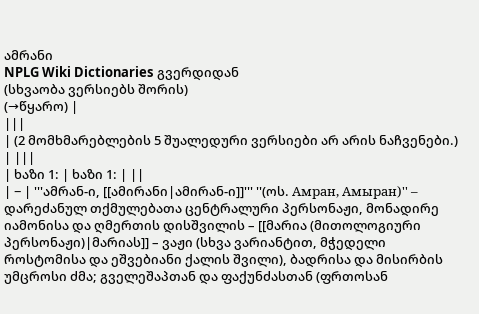ამრანი
NPLG Wiki Dictionaries გვერდიდან
(სხვაობა ვერსიებს შორის)
(→წყარო) |
|||
| (2 მომხმარებლების 5 შუალედური ვერსიები არ არის ნაჩვენები.) | |||
| ხაზი 1: | ხაზი 1: | ||
| − | '''ამრან-ი, [[ამირანი|ამირან-ი]]''' ''(ოს. Амран, Амыран)'' – დარეძანულ თქმულებათა ცენტრალური პერსონაჟი, მონადირე იამონისა და ღმერთის დისშვილის – [[მარია (მითოლოგიური პერსონაჟი)|მარიას]] – ვაჟი (სხვა ვარიანტით, მჭედელი როსტომისა და ეშვებიანი ქალის შვილი), ბადრისა და მისირბის უმცროსი ძმა; გველეშაპთან და ფაქუნძასთან (ფრთოსან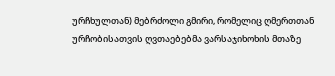ურჩხულთან) მებრძოლი გმირი, რომელიც ღმერთთან ურჩობისათვის ღვთაებებმა ვარსაჯიხოხის მთაზე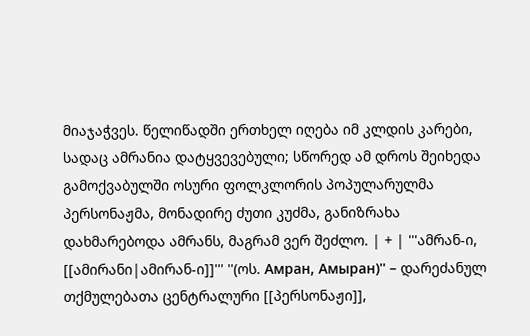მიაჯაჭვეს. წელიწადში ერთხელ იღება იმ კლდის კარები, სადაც ამრანია დატყვევებული; სწორედ ამ დროს შეიხედა გამოქვაბულში ოსური ფოლკლორის პოპულარულმა პერსონაჟმა, მონადირე ძუთი კუძმა, განიზრახა დახმარებოდა ამრანს, მაგრამ ვერ შეძლო. | + | '''ამრან-ი, [[ამირანი|ამირან-ი]]''' ''(ოს. Амран, Амыран)'' – დარეძანულ თქმულებათა ცენტრალური [[პერსონაჟი]],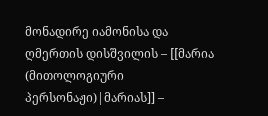მონადირე იამონისა და ღმერთის დისშვილის – [[მარია (მითოლოგიური პერსონაჟი)|მარიას]] –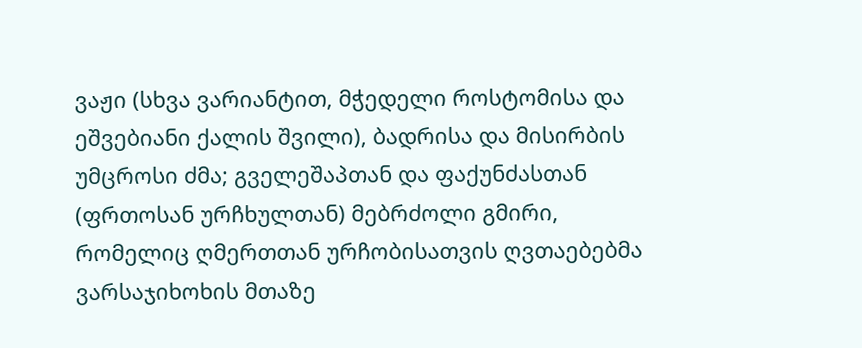ვაჟი (სხვა ვარიანტით, მჭედელი როსტომისა და ეშვებიანი ქალის შვილი), ბადრისა და მისირბის უმცროსი ძმა; გველეშაპთან და ფაქუნძასთან (ფრთოსან ურჩხულთან) მებრძოლი გმირი, რომელიც ღმერთთან ურჩობისათვის ღვთაებებმა ვარსაჯიხოხის მთაზე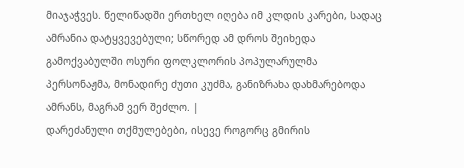მიაჯაჭვეს. წელიწადში ერთხელ იღება იმ კლდის კარები, სადაც ამრანია დატყვევებული; სწორედ ამ დროს შეიხედა გამოქვაბულში ოსური ფოლკლორის პოპულარულმა პერსონაჟმა, მონადირე ძუთი კუძმა, განიზრახა დახმარებოდა ამრანს, მაგრამ ვერ შეძლო. |
დარეძანული თქმულებები, ისევე როგორც გმირის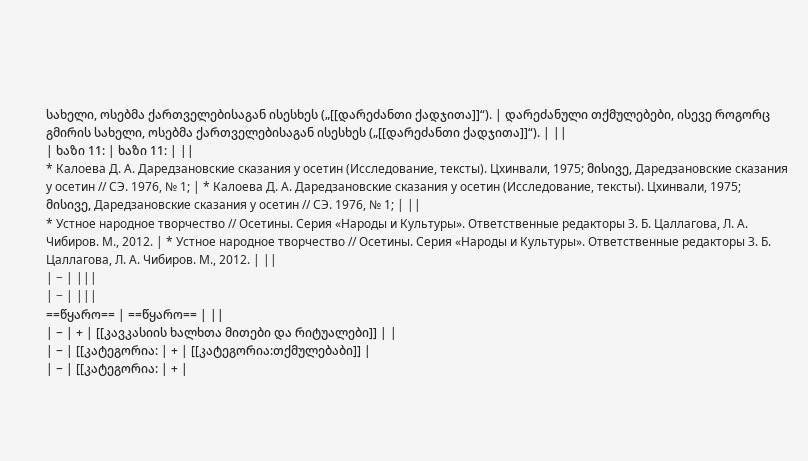სახელი, ოსებმა ქართველებისაგან ისესხეს („[[დარეძანთი ქადჯითა]]“). | დარეძანული თქმულებები, ისევე როგორც გმირის სახელი, ოსებმა ქართველებისაგან ისესხეს („[[დარეძანთი ქადჯითა]]“). | ||
| ხაზი 11: | ხაზი 11: | ||
* Калоева Д. А. Даредзановские сказания у осетин (Исследование, тексты). Цхинвали, 1975; მისივე, Даредзановские сказания у осетин // СЭ. 1976, № 1; | * Калоева Д. А. Даредзановские сказания у осетин (Исследование, тексты). Цхинвали, 1975; მისივე, Даредзановские сказания у осетин // СЭ. 1976, № 1; | ||
* Устное народное творчество // Осетины. Серия «Народы и Культуры». Ответственные редакторы З. Б. Цаллагова, Л. А. Чибиров. М., 2012. | * Устное народное творчество // Осетины. Серия «Народы и Культуры». Ответственные редакторы З. Б. Цаллагова, Л. А. Чибиров. М., 2012. | ||
| − | |||
| − | |||
==წყარო== | ==წყარო== | ||
| − | + | [[კავკასიის ხალხთა მითები და რიტუალები]] | |
| − | [[კატეგორია: | + | [[კატეგორია:თქმულებაბი]] |
| − | [[კატეგორია: | + |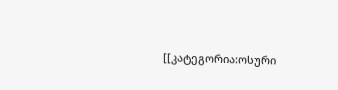[[კატეგორია:ოსური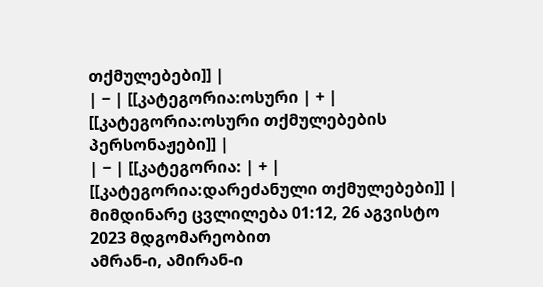თქმულებები]] |
| − | [[კატეგორია:ოსური | + | [[კატეგორია:ოსური თქმულებების პერსონაჟები]] |
| − | [[კატეგორია: | + | [[კატეგორია:დარეძანული თქმულებები]] |
მიმდინარე ცვლილება 01:12, 26 აგვისტო 2023 მდგომარეობით
ამრან-ი, ამირან-ი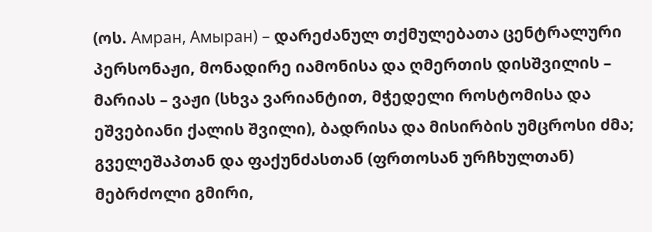(ოს. Амран, Амыран) – დარეძანულ თქმულებათა ცენტრალური პერსონაჟი, მონადირე იამონისა და ღმერთის დისშვილის – მარიას – ვაჟი (სხვა ვარიანტით, მჭედელი როსტომისა და ეშვებიანი ქალის შვილი), ბადრისა და მისირბის უმცროსი ძმა; გველეშაპთან და ფაქუნძასთან (ფრთოსან ურჩხულთან) მებრძოლი გმირი,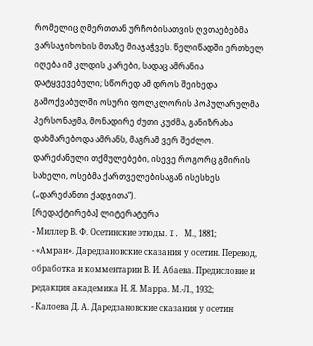რომელიც ღმერთთან ურჩობისათვის ღვთაებებმა ვარსაჯიხოხის მთაზე მიაჯაჭვეს. წელიწადში ერთხელ იღება იმ კლდის კარები, სადაც ამრანია დატყვევებული; სწორედ ამ დროს შეიხედა გამოქვაბულში ოსური ფოლკლორის პოპულარულმა პერსონაჟმა, მონადირე ძუთი კუძმა, განიზრახა დახმარებოდა ამრანს, მაგრამ ვერ შეძლო.
დარეძანული თქმულებები, ისევე როგორც გმირის სახელი, ოსებმა ქართველებისაგან ისესხეს („დარეძანთი ქადჯითა“).
[რედაქტირება] ლიტერატურა
- Миллер В. Ф. Осетинские этюды. I. М., 1881;
- «Амран». Даредзановские сказания у осетин. Перевод, обработка и комментарии В. И. Абаева. Предисловие и редакция академика Н. Я. Марра. М.-Л., 1932;
- Калоева Д. А. Даредзановские сказания у осетин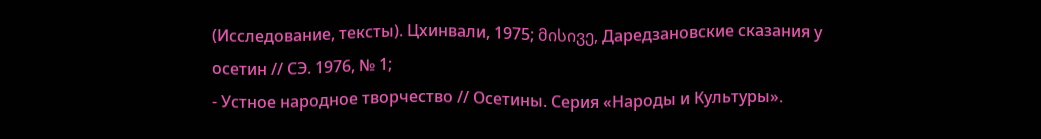(Исследование, тексты). Цхинвали, 1975; მისივე, Даредзановские сказания у осетин // СЭ. 1976, № 1;
- Устное народное творчество // Осетины. Серия «Народы и Культуры».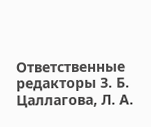Ответственные редакторы З. Б. Цаллагова, Л. А.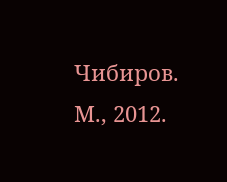Чибиров. М., 2012.